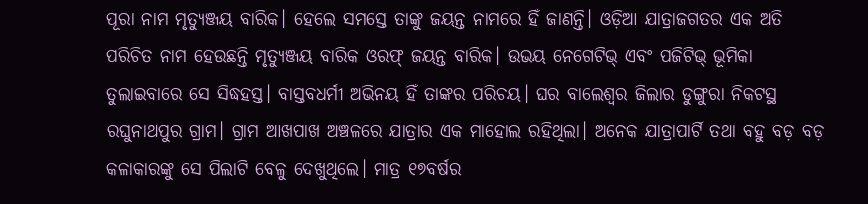ପୂରା ନାମ ମୃତ୍ୟୁଞ୍ଜୟ ବାରିକ। ହେଲେ ସମସ୍ତେ ତାଙ୍କୁ ଜୟନ୍ତ ନାମରେ ହିଁ ଜାଣନ୍ତି। ଓଡ଼ିଆ ଯାତ୍ରାଜଗତର ଏକ ଅତି ପରିଚିତ ନାମ ହେଉଛନ୍ତି ମୃତ୍ୟୁଞ୍ଜୟ ବାରିକ ଓରଫ୍ ଜୟନ୍ତ ବାରିକ। ଉଭୟ ନେଗେଟିଭ୍ ଏବଂ ପଜିଟିଭ୍ ଭୂମିକା ତୁଲାଇବାରେ ସେ ସିଦ୍ଧହସ୍ତ। ବାସ୍ତବଧର୍ମୀ ଅଭିନୟ ହିଁ ତାଙ୍କର ପରିଚୟ। ଘର ବାଲେଶ୍ୱର ଜିଲାର ଡୁଙ୍ଗୁରା ନିକଟସ୍ଥ ରଘୁନାଥପୁର ଗ୍ରାମ। ଗ୍ରାମ ଆଖପାଖ ଅଞ୍ଚଳରେ ଯାତ୍ରାର ଏକ ମାହୋଲ ରହିଥିଲା। ଅନେକ ଯାତ୍ରାପାର୍ଟି ତଥା ବହୁ ବଡ଼ ବଡ଼ କଳାକାରଙ୍କୁ ସେ ପିଲାଟି ବେଳୁ ଦେଖୁଥିଲେ। ମାତ୍ର ୧୭ବର୍ଷର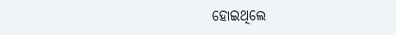ହୋଇଥିଲେ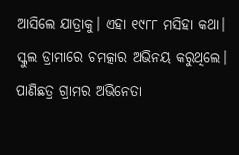ଆସିଲେ ଯାତ୍ରାକୁ। ଏହା ୧୯୮୮ ମସିହା କଥା। ସ୍କୁଲ ଡ୍ରାମାରେ ଚମତ୍କାର ଅଭିନୟ କରୁଥିଲେ। ପାଣିଛତ୍ର ଗ୍ରାମର ଅଭିନେତା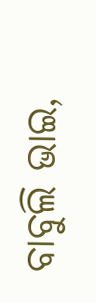ବାବୁଲି ଭାଇ,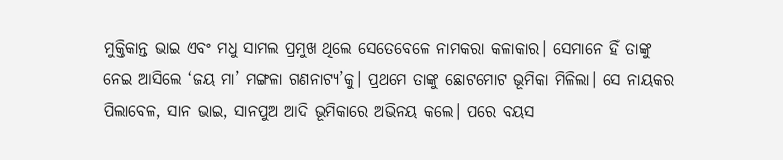ମୁକ୍ତିକାନ୍ତ ଭାଇ ଏବଂ ମଧୁ ସାମଲ ପ୍ରମୁଖ ଥିଲେ ସେତେବେଳେ ନାମକରା କଳାକାର। ସେମାନେ ହିଁ ତାଙ୍କୁ ନେଇ ଆସିଲେ ‘ଜୟ ମା’ ମଙ୍ଗଳା ଗଣନାଟ୍ୟ’କୁ। ପ୍ରଥମେ ତାଙ୍କୁ ଛୋଟମୋଟ ଭୂମିକା ମିଳିଲା। ସେ ନାୟକର ପିଲାବେଳ, ସାନ ଭାଇ, ସାନପୁଅ ଆଦି ଭୂମିକାରେ ଅଭିନୟ କଲେ। ପରେ ବୟସ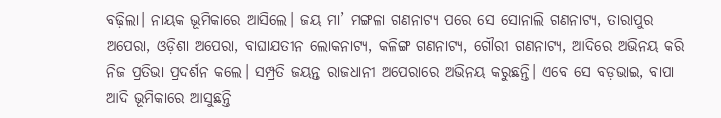ବଢ଼ିଲା। ନାୟକ ଭୂମିକାରେ ଆସିଲେ। ଜୟ ମା’ ମଙ୍ଗଳା ଗଣନାଟ୍ୟ ପରେ ସେ ସୋନାଲି ଗଣନାଟ୍ୟ, ତାରାପୁର ଅପେରା, ଓଡ଼ିଶା ଅପେରା, ବାଘାଯତୀନ ଲୋକନାଟ୍ୟ, କଳିଙ୍ଗ ଗଣନାଟ୍ୟ, ଗୌରୀ ଗଣନାଟ୍ୟ, ଆଦିରେ ଅଭିନୟ କରି ନିଜ ପ୍ରତିଭା ପ୍ରଦର୍ଶନ କଲେ। ସମ୍ପ୍ରତି ଜୟନ୍ତ ରାଜଧାନୀ ଅପେରାରେ ଅଭିନୟ କରୁଛନ୍ତି। ଏବେ ସେ ବଡ଼ଭାଇ, ବାପା ଆଦି ଭୂମିକାରେ ଆସୁଛନ୍ତି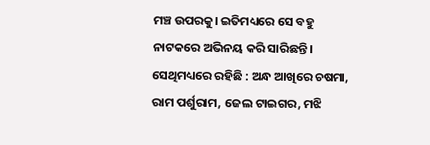ମଞ୍ଚ ଉପରକୁ। ଇତିମଧ୍ୟରେ ସେ ବହୁ ନାଟକରେ ଅଭିନୟ କରି ସାରିଛନ୍ତି। ସେଥିମଧ୍ୟରେ ରହିଛି : ଅନ୍ଧ ଆଖିରେ ଚଷମା, ରାମ ପର୍ଶୁରାମ, ଜେଲ ଟାଇଗର, ମଝି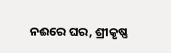ନଈରେ ଘର, ଶ୍ରୀକୃଷ୍ଣ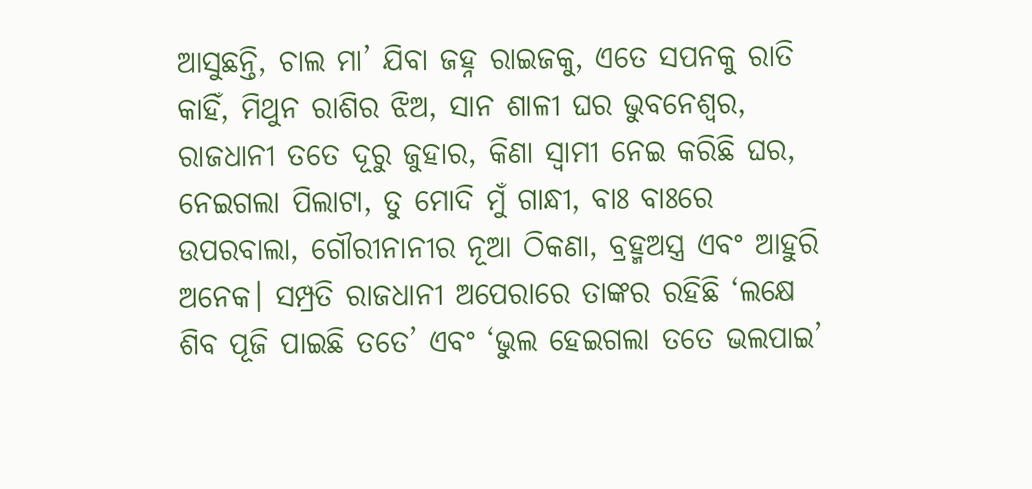ଆସୁଛନ୍ତି, ଚାଲ ମା’ ଯିବା ଜହ୍ନ ରାଇଜକୁ, ଏତେ ସପନକୁ ରାତି କାହିଁ, ମିଥୁନ ରାଶିର ଝିଅ, ସାନ ଶାଳୀ ଘର ଭୁବନେଶ୍ୱର, ରାଜଧାନୀ ତତେ ଦୂରୁ ଜୁହାର, କିଣା ସ୍ବାମୀ ନେଇ କରିଛି ଘର, ନେଇଗଲା ପିଲାଟା, ତୁ ମୋଦି ମୁଁ ଗାନ୍ଧୀ, ବାଃ ବାଃରେ ଉପରବାଲା, ଗୌରୀନାନୀର ନୂଆ ଠିକଣା, ବ୍ରହ୍ମଅସ୍ତ୍ର ଏବଂ ଆହୁରି ଅନେକ। ସମ୍ପ୍ରତି ରାଜଧାନୀ ଅପେରାରେ ତାଙ୍କର ରହିଛି ‘ଲକ୍ଷେ ଶିବ ପୂଜି ପାଇଛି ତତେ’ ଏବଂ ‘ଭୁଲ ହେଇଗଲା ତତେ ଭଲପାଇ’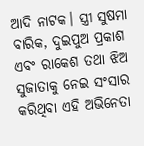ଆଦି ନାଟକ। ସ୍ତ୍ରୀ ସୁଷମା ବାରିକ, ଦୁଇପୁଅ ପ୍ରକାଶ ଏବଂ ରାକେଶ ତଥା ଝିଅ ସୁଜାତାକୁ ନେଇ ସଂସାର କରିଥିବା ଏହି ଅଭିନେତା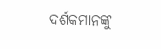ଦର୍ଶକମାନଙ୍କୁ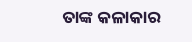ତାଙ୍କ କଳାକାର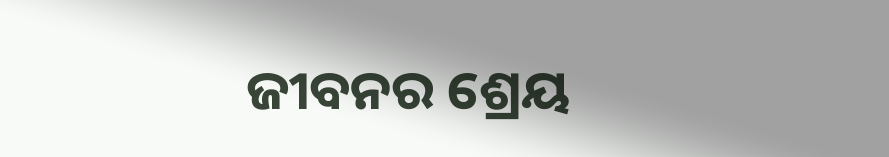ଜୀବନର ଶ୍ରେୟ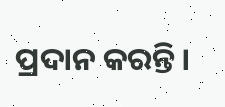ପ୍ରଦାନ କରନ୍ତି।